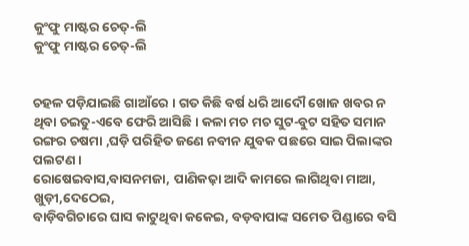କୁଂଫୁ ମାଷ୍ଟର ଚେତ୍-ଲି
କୁଂଫୁ ମାଷ୍ଟର ଚେତ୍-ଲି


ଚହଳ ପଡ଼ିଯାଇଛି ଗାଆଁରେ । ଗତ କିଛି ବର୍ଷ ଧରି ଆଦୌ ଖୋଜ ଖବର ନ ଥିବା ଚଇତୁ-ଏବେ ଫେରି ଆସିଛି । କଳା ମଚ ମଚ ସୁଟ-ବୁଟ ସହିତ ସମାନ ରଙ୍ଗର ଚଷମା ,ଘଡ଼ି ପରିହିତ ଜଣେ ନବୀନ ଯୁବକ ପଛରେ ସାଇ ପିଲାଙ୍କର ପଲଟଣ ।
ରୋଷେଇବାସ,ବାସନମଜା, ପାଣିକଢ଼ା ଆଦି କାମରେ ଲାଗିଥିବା ମାଆ, ଖୁଡ଼ୀ,ଦେଠେଇ,
ବାଡ଼ିବଗିଚାରେ ଘାସ କାଟୁଥିବା କକେଇ, ବଡ଼ବାପାଙ୍କ ସମେତ ପିଣ୍ଡାରେ ବସି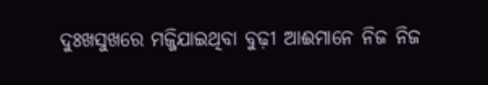ଦୁଃଖସୁଖରେ ମଜ୍ଜିଯାଇଥିବା ବୁଢ଼ୀ ଆଈମାନେ ନିଜ ନିଜ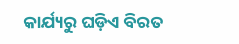କାର୍ଯ୍ୟରୁ ଘଡ଼ିଏ ବିରତ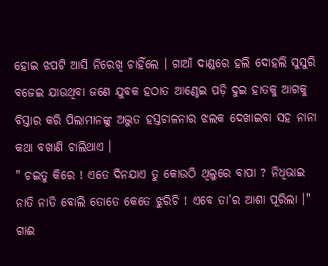ହୋଇ ଝପଟି ଆସି ନିରେଖି ଚାହିଁଲେ । ଗାଆଁ ଦାଣ୍ଡରେ ହଲି ଦୋହଲି ସୁସୁରି ବଜେଇ ଯାଉଥିବା ଜଣେ ଯୁବକ ହଠାତ ଆଣ୍ଠେଇ ପଡ଼ି ଦୁଇ ହାତକୁ ଆଗକୁ ବିସ୍ତାର କରି ପିଲାମାନଙ୍କୁ ଅଦ୍ଭୁତ ହସ୍ତଚାଳନାର ଝଲକ ଦେଖାଇବା ସହ ନାନା କଥା ବଖାଣି ଚାଲିଥାଏ ।
" ଚଇତୁ କିରେ ! ଏତେ ଦିନଯାଏ ତୁ କୋଉଠି ଥିଲୁରେ ବାପା ? ନିଧିଭାଇ ନାତି ନାତି ବୋଲି ତୋତେ କେତେ ଝୁରିଚି ! ଏବେ ତା'ର ଆଶା ପୂରିଲା ।" ଗାଈ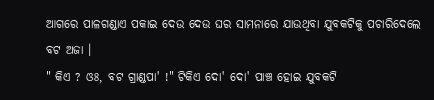ଆଗରେ ପାଳଗଣ୍ଡାଏ ପକାଇ ଦେଉ ଦେଉ ଘର ସାମନାରେ ଯାଉଥିବା ଯୁବକଟିକୁ ପଚାରିଦେଲେ ବଟ ଅଜା ।
" କିଏ ? ଓଃ, ବଟ ଗ୍ରାଣ୍ଡପା' !" ଟିକିଏ ଦୋ' ଦୋ' ପାଞ୍ଚ ହୋଇ ଯୁବକଟି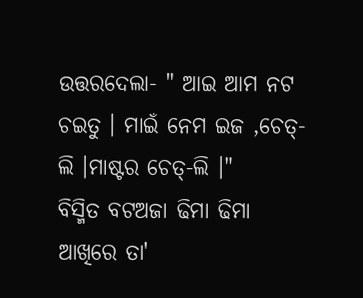ଉତ୍ତରଦେଲା- " ଆଇ ଆମ ନଟ ଚଇତୁ । ମାଇଁ ନେମ ଇଜ ,ଚେତ୍-ଲି ।ମାଷ୍ଟର ଚେତ୍-ଲି ।"
ବିସ୍ମିତ ବଟଅଜା ଢିମା ଢିମା ଆଖିରେ ତା'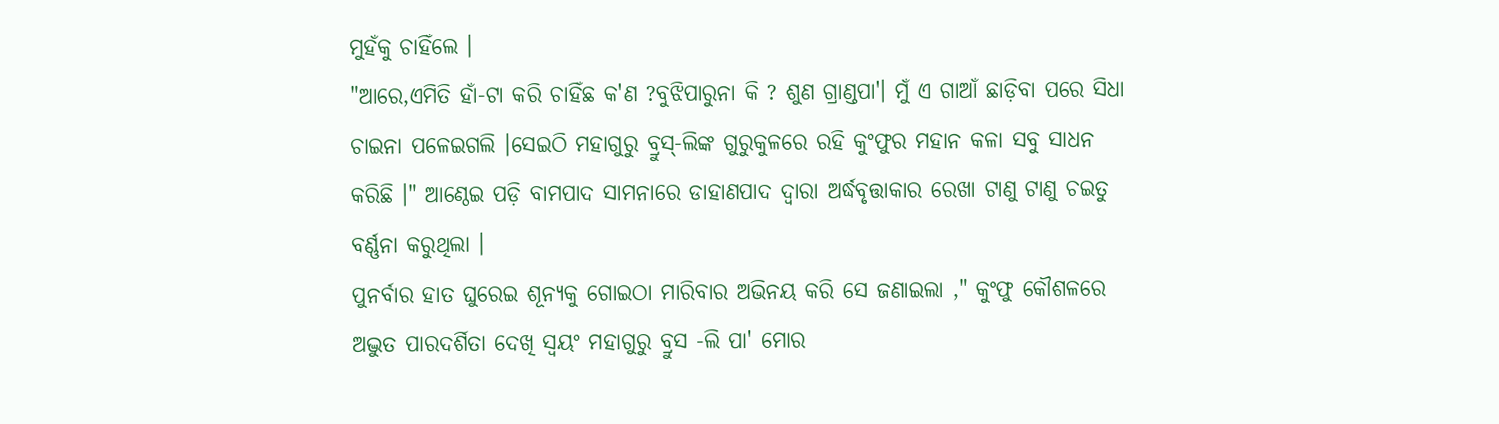ମୁହଁକୁ ଚାହିଁଲେ ।
"ଆରେ,ଏମିତି ହାଁ-ଟା କରି ଚାହିଁଛ କ'ଣ ?ବୁଝିପାରୁନା କି ? ଶୁଣ ଗ୍ରାଣ୍ଡପା'। ମୁଁ ଏ ଗାଆଁ ଛାଡ଼ିବା ପରେ ସିଧା ଚାଇନା ପଳେଇଗଲି ।ସେଇଠି ମହାଗୁରୁ ବ୍ରୁସ୍-ଲିଙ୍କ ଗୁରୁକୁଳରେ ରହି କୁଂଫୁର ମହାନ କଳା ସବୁ ସାଧନ କରିଛି ।" ଆଣ୍ଠେଇ ପଡ଼ି ବାମପାଦ ସାମନାରେ ଡାହାଣପାଦ ଦ୍ୱାରା ଅର୍ଦ୍ଧବୃତ୍ତାକାର ରେଖା ଟାଣୁ ଟାଣୁ ଚଇତୁ ବର୍ଣ୍ଣନା କରୁଥିଲା ।
ପୁନର୍ବାର ହାତ ଘୁରେଇ ଶୂନ୍ୟକୁ ଗୋଇଠା ମାରିବାର ଅଭିନୟ କରି ସେ ଜଣାଇଲା ," କୁଂଫୁ କୌଶଳରେ ଅଦ୍ଭୁତ ପାରଦର୍ଶିତା ଦେଖି ସ୍ୱୟଂ ମହାଗୁରୁ ବ୍ରୁସ -ଲି ପା' ମୋର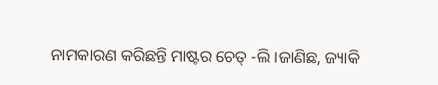ନାମକାରଣ କରିଛନ୍ତି ମାଷ୍ଟର ଚେତ୍ -ଲି ।ଜାଣିଛ, ଜ୍ୟାକି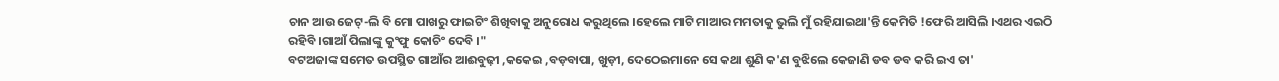ଚାନ ଆଉ ଜେଟ୍-ଲି ବି ମୋ ପାଖରୁ ଫାଇଟିଂ ଶିଖିବାକୁ ଅନୁରୋଧ କରୁଥିଲେ ।ହେଲେ ମାଟି ମାଆର ମମତାକୁ ଭୁଲି ମୁଁ ରହିଯାଇଥା'ନ୍ତି କେମିତି !ଫେରି ଆସିଲି ।ଏଥର ଏଇଠି ରହିବି ।ଗାଆଁ ପିଲାଙ୍କୁ କୁଂଫୁ କୋଚିଂ ଦେବି ।"
ବଟଅଜାଙ୍କ ସମେତ ଉପସ୍ଥିତ ଗାଆଁର ଆଈବୁଢ଼ୀ ,କକେଇ ,ବଡ଼ବାପା, ଖୁଡ଼ୀ, ଦେଠେଇମାନେ ସେ କଥା ଶୁଣି କ'ଣ ବୁଝିଲେ କେଜାଣି ଡବ ଡବ କରି ଇଏ ତା'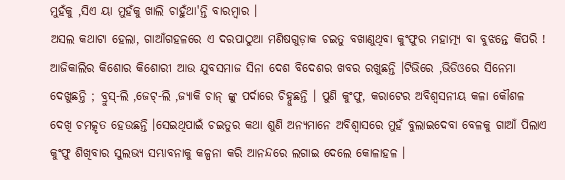ମୁହଁକୁ ,ସିଏ ୟା ମୁହଁକୁ ଖାଲି ଚାହୁଁଥା'ନ୍ତି ବାରମ୍ବାର ।
ଅସଲ କଥାଟା ହେଲା, ଗାଆଁଗହଳରେ ଏ ଦରପାଠୁଆ ମଣିଷଗୁଡ଼ାକ ଚଇତୁ ବଖାଣୁଥିବା କୁଂଫୁର ମହାତ୍ମ୍ୟ ବା ବୁଝନ୍ତେ କିପରି ! ଆଜିକାଲିର କିଶୋର କିଶୋରୀ ଆଉ ଯୁବସମାଜ ସିନା ଦେଶ ବିଦେଶର ଖବର ରଖୁଛନ୍ତି ।ଟିଭିରେ ,ଭିଡିଓରେ ସିନେମା ଦେଖୁଛନ୍ତି ; ବ୍ରୁସ୍-ଲି ,ଜେଟ୍-ଲି ,ଜ୍ୟାକି ଚାନ୍ ଙ୍କୁ ପର୍ଦାରେ ଚିହ୍ନୁଛନ୍ତି । ପୁଣି କୁଂଫୁ, କରାଟେର ଅବିଶ୍ୱସନୀୟ କଳା କୌଶଳ ଦେଖି ଚମତ୍କୃତ ହେଉଛନ୍ତି ।ସେଇଥିପାଇଁ ଚଇତୁର କଥା ଶୁଣି ଅନ୍ୟମାନେ ଅବିଶ୍ୱାସରେ ମୁହଁ ବୁଲାଇଦେବା ବେଳକୁ ଗାଆଁ ପିଲାଏ କୁଂଫୁ ଶିଖିବାର ସୁଲଭ୍ୟ ସମ୍ଭାବନାକୁ କଳ୍ପନା କରି ଆନନ୍ଦରେ ଲଗାଇ ଦେଲେ କୋଳାହଳ ।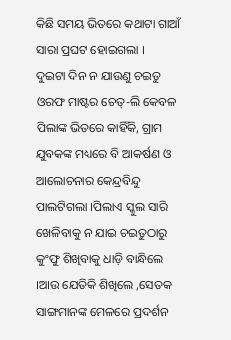କିଛି ସମୟ ଭିତରେ କଥାଟା ଗାଆଁ ସାରା ପ୍ରଘଟ ହୋଇଗଲା ।
ଦୁଇଟା ଦିନ ନ ଯାଉଣୁ ଚଇତୁ ଓରଫ ମାଷ୍ଟର ଚେତ୍-ଲି କେବଳ ପିଲାଙ୍କ ଭିତରେ କାହିଁକି, ଗ୍ରାମ ଯୁବକଙ୍କ ମଧ୍ୟରେ ବି ଆକର୍ଷଣ ଓ ଆଲୋଚନାର କେନ୍ଦ୍ରବିନ୍ଦୁ ପାଲଟିଗଲା ।ପିଲାଏ ସ୍କୁଲ ସାରି ଖେଳିବାକୁ ନ ଯାଇ ଚଇତୁଠାରୁ କୁଂଫୁ ଶିଖିବାକୁ ଧାଡ଼ି ବାନ୍ଧିଲେ ।ଆଉ ଯେତିକି ଶିଖିଲେ ,ସେତକ ସାଙ୍ଗମାନଙ୍କ ମେଳରେ ପ୍ରଦର୍ଶନ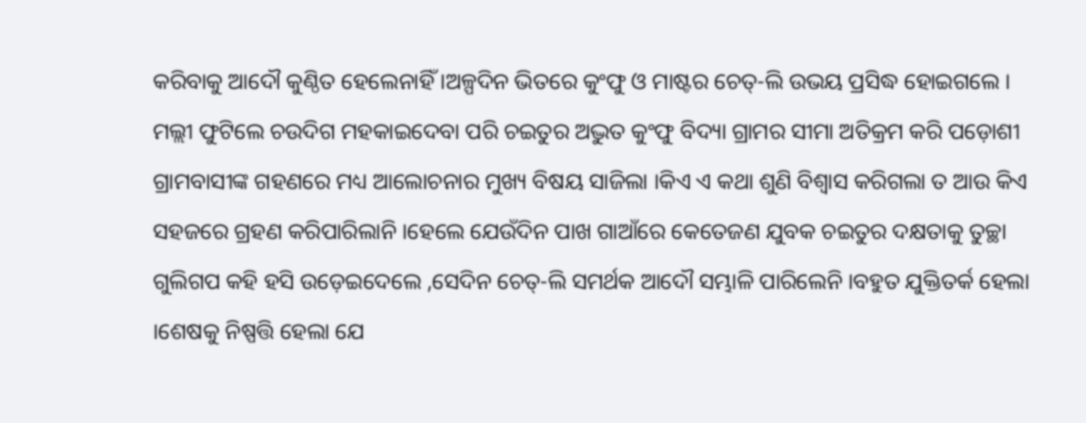କରିବାକୁ ଆଦୌ କୁଣ୍ଠିତ ହେଲେନାହିଁ ।ଅଳ୍ପଦିନ ଭିତରେ କୁଂଫୁ ଓ ମାଷ୍ଟର ଚେତ୍-ଲି ଉଭୟ ପ୍ରସିଦ୍ଧ ହୋଇଗଲେ ।
ମଲ୍ଲୀ ଫୁଟିଲେ ଚଉଦିଗ ମହକାଇଦେବା ପରି ଚଇତୁର ଅଦ୍ଭୁତ କୁଂଫୁ ବିଦ୍ୟା ଗ୍ରାମର ସୀମା ଅତିକ୍ରମ କରି ପଡ଼ୋଶୀ ଗ୍ରାମବାସୀଙ୍କ ଗହଣରେ ମଧ୍ୟ ଆଲୋଚନାର ମୁଖ୍ୟ ବିଷୟ ସାଜିଲା ।କିଏ ଏ କଥା ଶୁଣି ବିଶ୍ୱାସ କରିଗଲା ତ ଆଉ କିଏ ସହଜରେ ଗ୍ରହଣ କରିପାରିଲାନି ।ହେଲେ ଯେଉଁଦିନ ପାଖ ଗାଆଁରେ କେତେଜଣ ଯୁବକ ଚଇତୁର ଦକ୍ଷତାକୁ ତୁଚ୍ଛା ଗୁଲିଗପ କହି ହସି ଉଡ଼େଇଦେଲେ ,ସେଦିନ ଚେତ୍-ଲି ସମର୍ଥକ ଆଦୌ ସମ୍ଭାଳି ପାରିଲେନି ।ବହୁତ ଯୁକ୍ତିତର୍କ ହେଲା ।ଶେଷକୁ ନିଷ୍ପତ୍ତି ହେଲା ଯେ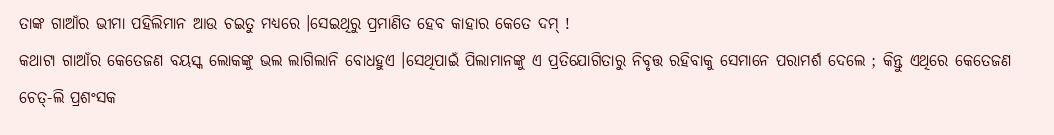ତାଙ୍କ ଗାଆଁର ଭୀମା ପହିଲିମାନ ଆଉ ଚଇତୁ ମଧ୍ୟରେ ।ସେଇଥିରୁ ପ୍ରମାଣିତ ହେବ କାହାର କେତେ ଦମ୍ !
କଥାଟା ଗାଆଁର କେତେଜଣ ବୟସ୍କ ଲୋକଙ୍କୁ ଭଲ ଲାଗିଲାନି ବୋଧହୁଏ ।ସେଥିପାଇଁ ପିଲାମାନଙ୍କୁ ଏ ପ୍ରତିଯୋଗିତାରୁ ନିବୃତ୍ତ ରହିବାକୁ ସେମାନେ ପରାମର୍ଶ ଦେଲେ ; କିନ୍ତୁ ଏଥିରେ କେତେଜଣ ଚେତ୍-ଲି ପ୍ରଶଂସକ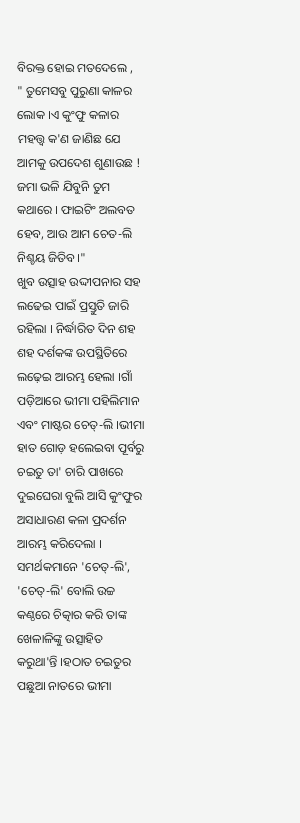ବିରକ୍ତ ହୋଇ ମତଦେଲେ ,
" ତୁମେସବୁ ପୁରୁଣା କାଳର ଲୋକ ।ଏ କୁଂଫୁ କଳାର ମହତ୍ତ୍ୱ କ'ଣ ଜାଣିଛ ଯେ ଆମକୁ ଉପଦେଶ ଶୁଣାଉଛ ! ଜମା ଭଳି ଯିବୁନି ତୁମ କଥାରେ । ଫାଇଟିଂ ଅଲବତ ହେବ, ଆଉ ଆମ ଚେତ-ଲି ନିଶ୍ଚୟ ଜିତିବ।"
ଖୁବ ଉତ୍ସାହ ଉଦ୍ଦୀପନାର ସହ ଲଢେଇ ପାଇଁ ପ୍ରସ୍ତୁତି ଜାରି ରହିଲା । ନିର୍ଦ୍ଧାରିତ ଦିନ ଶହ ଶହ ଦର୍ଶକଙ୍କ ଉପସ୍ଥିତିରେ ଲଢ଼େଇ ଆରମ୍ଭ ହେଲା ।ଗାଁ ପଡ଼ିଆରେ ଭୀମା ପହିଲିମାନ ଏବଂ ମାଷ୍ଟର ଚେତ୍-ଲି ।ଭୀମା ହାତ ଗୋଡ଼ ହଲେଇବା ପୂର୍ବରୁ ଚଇତୁ ତା' ଚାରି ପାଖରେ ଦୁଇଘେରା ବୁଲି ଆସି କୁଂଫୁର ଅସାଧାରଣ କଳା ପ୍ରଦର୍ଶନ ଆରମ୍ଭ କରିଦେଲା । ସମର୍ଥକମାନେ 'ଚେତ୍-ଲି', 'ଚେତ୍-ଲି' ବୋଲି ଉଚ୍ଚ କଣ୍ଠରେ ଚିତ୍କାର କରି ତାଙ୍କ ଖେଳାଳିଙ୍କୁ ଉତ୍ସାହିତ କରୁଥା'ନ୍ତି ।ହଠାତ ଚଇତୁର ପଛୁଆ ନାତରେ ଭୀମା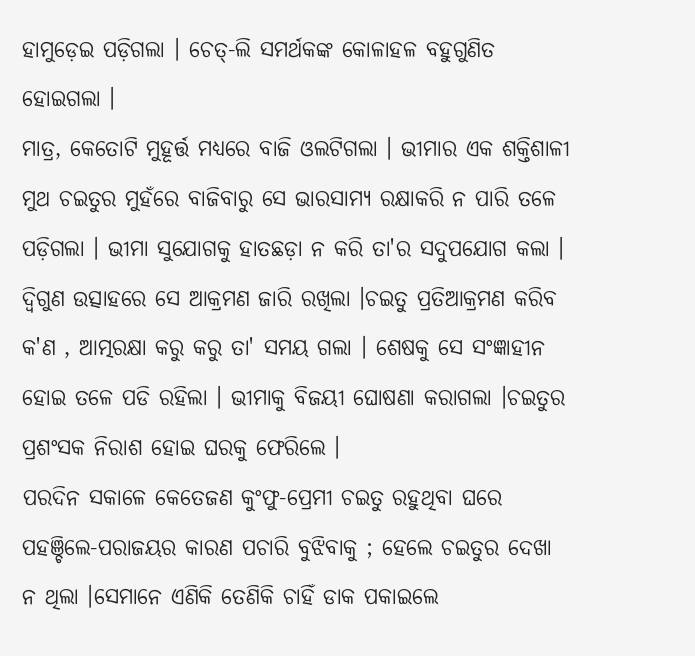ହାମୁଡ଼େଇ ପଡ଼ିଗଲା । ଚେତ୍-ଲି ସମର୍ଥକଙ୍କ କୋଳାହଳ ବହୁଗୁଣିତ ହୋଇଗଲା ।
ମାତ୍ର, କେତୋଟି ମୁହୂର୍ତ୍ତ ମଧ୍ୟରେ ବାଜି ଓଲଟିଗଲା । ଭୀମାର ଏକ ଶକ୍ତିଶାଳୀ ମୁଥ ଚଇତୁର ମୁହଁରେ ବାଜିବାରୁ ସେ ଭାରସାମ୍ୟ ରକ୍ଷାକରି ନ ପାରି ତଳେ ପଡ଼ିଗଲା । ଭୀମା ସୁଯୋଗକୁ ହାତଛଡ଼ା ନ କରି ତା'ର ସଦୁପଯୋଗ କଲା । ଦ୍ଵିଗୁଣ ଉତ୍ସାହରେ ସେ ଆକ୍ରମଣ ଜାରି ରଖିଲା ।ଚଇତୁ ପ୍ରତିଆକ୍ରମଣ କରିବ କ'ଣ , ଆତ୍ମରକ୍ଷା କରୁ କରୁ ତା' ସମୟ ଗଲା । ଶେଷକୁ ସେ ସଂଜ୍ଞାହୀନ ହୋଇ ତଳେ ପଡି ରହିଲା । ଭୀମାକୁ ବିଜୟୀ ଘୋଷଣା କରାଗଲା ।ଚଇତୁର ପ୍ରଶଂସକ ନିରାଶ ହୋଇ ଘରକୁ ଫେରିଲେ ।
ପରଦିନ ସକାଳେ କେତେଜଣ କୁଂଫୁ-ପ୍ରେମୀ ଚଇତୁ ରହୁଥିବା ଘରେ ପହଞ୍ଚିଲେ-ପରାଜୟର କାରଣ ପଚାରି ବୁଝିବାକୁ ; ହେଲେ ଚଇତୁର ଦେଖା ନ ଥିଲା ।ସେମାନେ ଏଣିକି ତେଣିକି ଚାହିଁ ଡାକ ପକାଇଲେ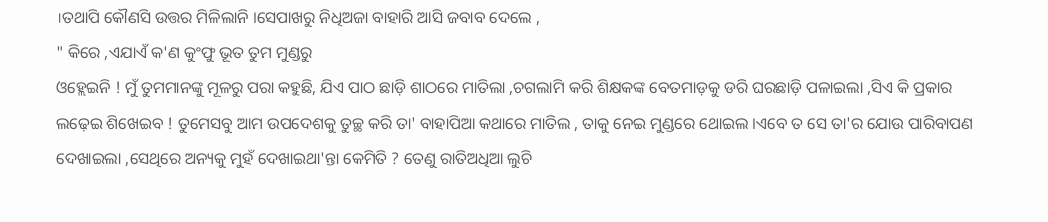।ତଥାପି କୌଣସି ଉତ୍ତର ମିଳିଲାନି ।ସେପାଖରୁ ନିଧିଅଜା ବାହାରି ଆସି ଜବାବ ଦେଲେ ,
" କିରେ ,ଏଯାଏଁ କ'ଣ କୁଂଫୁ ଭୂତ ତୁମ ମୁଣ୍ଡରୁ
ଓହ୍ଲେଇନି ! ମୁଁ ତୁମମାନଙ୍କୁ ମୂଳରୁ ପରା କହୁଛି, ଯିଏ ପାଠ ଛାଡ଼ି ଶାଠରେ ମାତିଲା ,ଚଗଲାମି କରି ଶିକ୍ଷକଙ୍କ ବେତମାଡ଼କୁ ଡରି ଘରଛାଡ଼ି ପଳାଇଲା ,ସିଏ କି ପ୍ରକାର ଲଢ଼େଇ ଶିଖେଇବ ! ତୁମେସବୁ ଆମ ଉପଦେଶକୁ ତୁଚ୍ଛ କରି ତା' ବାହାପିଆ କଥାରେ ମାତିଲ , ତାକୁ ନେଇ ମୁଣ୍ଡରେ ଥୋଇଲ ।ଏବେ ତ ସେ ତା'ର ଯୋଉ ପାରିବାପଣ ଦେଖାଇଲା ,ସେଥିରେ ଅନ୍ୟକୁ ମୁହଁ ଦେଖାଇଥା'ନ୍ତା କେମିତି ? ତେଣୁ ରାତିଅଧିଆ ଲୁଚି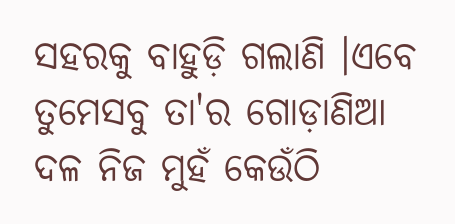ସହରକୁ ବାହୁଡ଼ି ଗଲାଣି ।ଏବେ ତୁମେସବୁ ତା'ର ଗୋଡ଼ାଣିଆ ଦଳ ନିଜ ମୁହଁ କେଉଁଠି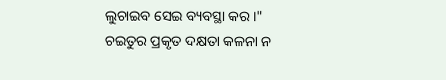ଲୁଚାଇବ ସେଇ ବ୍ୟବସ୍ଥା କର ।"
ଚଇତୁର ପ୍ରକୃତ ଦକ୍ଷତା କଳନା ନ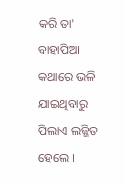କରି ତା' ବାହାପିଆ କଥାରେ ଭଳି ଯାଇଥିବାରୁ ପିଲାଏ ଲଜ୍ଜିତ ହେଲେ ।